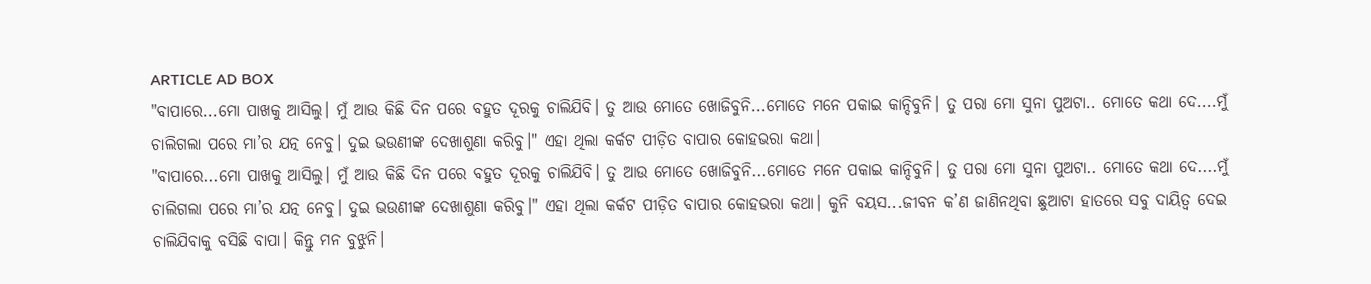ARTICLE AD BOX
"ବାପାରେ...ମୋ ପାଖକୁ ଆସିଲୁ। ମୁଁ ଆଉ କିଛି ଦିନ ପରେ ବହୁତ ଦୂରକୁ ଚାଲିଯିବି। ତୁ ଆଉ ମୋତେ ଖୋଜିବୁନି...ମୋତେ ମନେ ପକାଇ କାନ୍ଦିବୁନି। ତୁ ପରା ମୋ ସୁନା ପୁଅଟା.. ମୋତେ କଥା ଦେ....ମୁଁ ଚାଲିଗଲା ପରେ ମା’ର ଯତ୍ନ ନେବୁ। ଦୁଇ ଭଉଣୀଙ୍କ ଦେଖାଶୁଣା କରିବୁ।" ଏହା ଥିଲା କର୍କଟ ପୀଡ଼ିତ ବାପାର କୋହଭରା କଥା।
"ବାପାରେ...ମୋ ପାଖକୁ ଆସିଲୁ। ମୁଁ ଆଉ କିଛି ଦିନ ପରେ ବହୁତ ଦୂରକୁ ଚାଲିଯିବି। ତୁ ଆଉ ମୋତେ ଖୋଜିବୁନି...ମୋତେ ମନେ ପକାଇ କାନ୍ଦିବୁନି। ତୁ ପରା ମୋ ସୁନା ପୁଅଟା.. ମୋତେ କଥା ଦେ....ମୁଁ ଚାଲିଗଲା ପରେ ମା’ର ଯତ୍ନ ନେବୁ। ଦୁଇ ଭଉଣୀଙ୍କ ଦେଖାଶୁଣା କରିବୁ।" ଏହା ଥିଲା କର୍କଟ ପୀଡ଼ିତ ବାପାର କୋହଭରା କଥା। କୁନି ବୟସ...ଜୀବନ କ’ଣ ଜାଣିନଥିବା ଛୁଆଟା ହାତରେ ସବୁ ଦାୟିତ୍ବ ଦେଇ ଚାଲିଯିବାକୁ ବସିଛି ବାପା। କିନ୍ତୁ ମନ ବୁଝୁନି।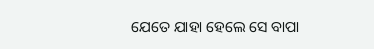ଯେତେ ଯାହା ହେଲେ ସେ ବାପା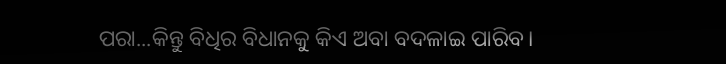ପରା...କିନ୍ତୁ ବିଧିର ବିଧାନକୁ କିଏ ଅବା ବଦଳାଇ ପାରିବ।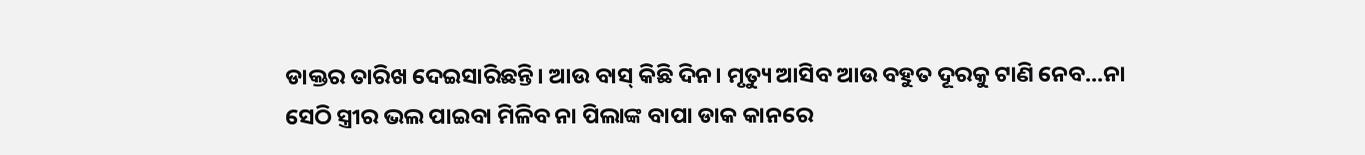ଡାକ୍ତର ତାରିଖ ଦେଇସାରିଛନ୍ତି। ଆଉ ବାସ୍ କିଛି ଦିନ। ମୃତ୍ୟୁ ଆସିବ ଆଉ ବହୁତ ଦୂରକୁ ଟାଣି ନେବ...ନା ସେଠି ସ୍ତ୍ରୀର ଭଲ ପାଇବା ମିଳିବ ନା ପିଲାଙ୍କ ବାପା ଡାକ କାନରେ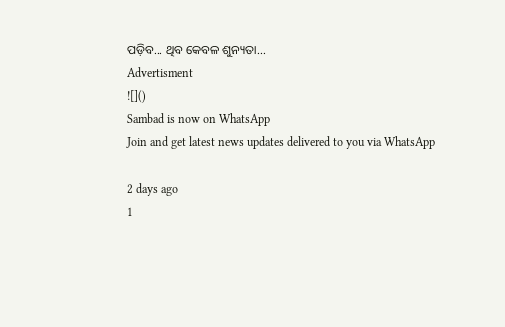ପଡ଼ିବ... ଥିବ କେବଳ ଶୁନ୍ୟତା...
Advertisment
![]()
Sambad is now on WhatsApp
Join and get latest news updates delivered to you via WhatsApp

2 days ago
1